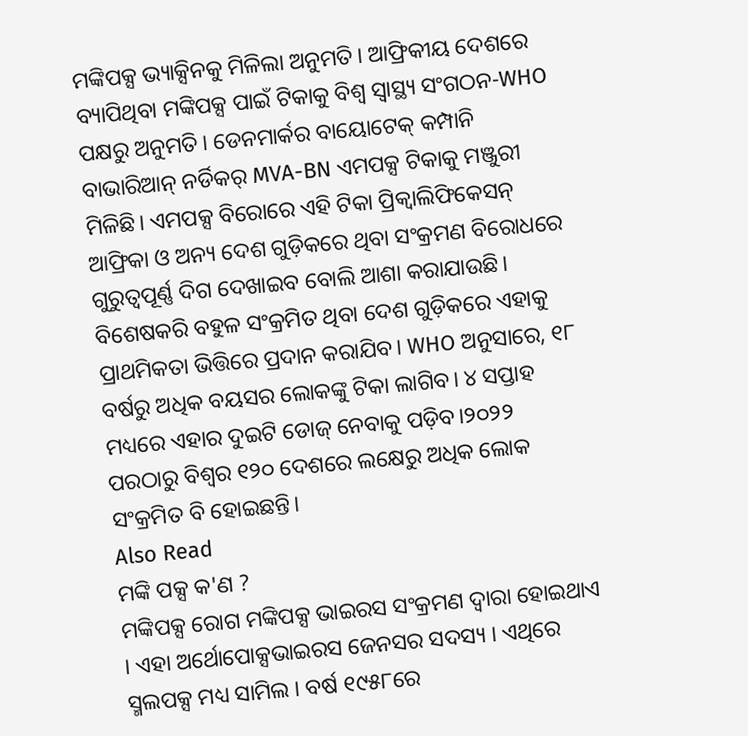ମଙ୍କିପକ୍ସ ଭ୍ୟାକ୍ସିନକୁ ମିଳିଲା ଅନୁମତି। ଆଫ୍ରିକୀୟ ଦେଶରେ ବ୍ୟାପିଥିବା ମଙ୍କିପକ୍ସ ପାଇଁ ଟିକାକୁ ବିଶ୍ବ ସ୍ବାସ୍ଥ୍ୟ ସଂଗଠନ-WHO ପକ୍ଷରୁ ଅନୁମତି। ଡେନମାର୍କର ବାୟୋଟେକ୍ କମ୍ପାନି ବାଭାରିଆନ୍ ନର୍ଡିକର୍ MVA-BN ଏମପକ୍ସ ଟିକାକୁ ମଞ୍ଜୁରୀ ମିଳିଛି। ଏମପକ୍ସ ବିରୋରେ ଏହି ଟିକା ପ୍ରିକ୍ବାଲିଫିକେସନ୍ ଆଫ୍ରିକା ଓ ଅନ୍ୟ ଦେଶ ଗୁଡ଼ିକରେ ଥିବା ସଂକ୍ରମଣ ବିରୋଧରେ ଗୁରୁତ୍ବପୂର୍ଣ୍ଣ ଦିଗ ଦେଖାଇବ ବୋଲି ଆଶା କରାଯାଉଛି।
ବିଶେଷକରି ବହୁଳ ସଂକ୍ରମିତ ଥିବା ଦେଶ ଗୁଡ଼ିକରେ ଏହାକୁ ପ୍ରାଥମିକତା ଭିତ୍ତିରେ ପ୍ରଦାନ କରାଯିବ। WHO ଅନୁସାରେ, ୧୮ ବର୍ଷରୁ ଅଧିକ ବୟସର ଲୋକଙ୍କୁ ଟିକା ଲାଗିବ। ୪ ସପ୍ତାହ ମଧ୍ୟରେ ଏହାର ଦୁଇଟି ଡୋଜ୍ ନେବାକୁ ପଡ଼ିବ।୨୦୨୨ ପରଠାରୁ ବିଶ୍ବର ୧୨୦ ଦେଶରେ ଲକ୍ଷେରୁ ଅଧିକ ଲୋକ ସଂକ୍ରମିତ ବି ହୋଇଛନ୍ତି।
Also Read
ମଙ୍କି ପକ୍ସ କ'ଣ ?
ମଙ୍କିପକ୍ସ ରୋଗ ମଙ୍କିପକ୍ସ ଭାଇରସ ସଂକ୍ରମଣ ଦ୍ୱାରା ହୋଇଥାଏ । ଏହା ଅର୍ଥୋପୋକ୍ସଭାଇରସ ଜେନସର ସଦସ୍ୟ । ଏଥିରେ ସ୍ମଲପକ୍ସ ମଧ୍ୟ ସାମିଲ । ବର୍ଷ ୧୯୫୮ରେ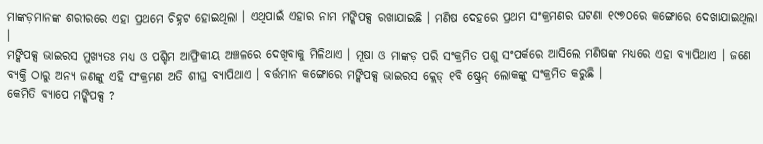ମାଙ୍କଡ଼ମାନଙ୍କ ଶରୀରରେ ଏହା ପ୍ରଥମେ ଚିହ୍ନଟ ହୋଇଥିଲା । ଏଥିପାଇଁ ଏହାର ନାମ ମଙ୍କିପକ୍ସ ରଖାଯାଇଛି । ମଣିଷ ଦେହରେ ପ୍ରଥମ ସଂକ୍ରମଣର ଘଟଣା ୧୯୭୦ରେ କଙ୍ଗୋରେ ଦେଖାଯାଇଥିଲା ।
ମଙ୍କିପକ୍ସ ଭାଇରସ ମୁଖ୍ୟତଃ ମଧ୍ୟ ଓ ପଶ୍ଚିମ ଆଫ୍ରିକୀୟ ଅଞ୍ଚଳରେ ଦେଖିବାକୁ ମିଳିଥାଏ । ମୂଷା ଓ ମାଙ୍କଡ଼ ପରି ସଂକ୍ରମିତ ପଶୁ ସଂପର୍କରେ ଆସିଲେ ମଣିଷଙ୍କ ମଧ୍ୟରେ ଏହା ବ୍ୟାପିଥାଏ । ଜଣେ ବ୍ୟକ୍ତି ଠାରୁ ଅନ୍ୟ ଜଣଙ୍କୁ ଏହି ସଂକ୍ରମଣ ଅତି ଶୀଘ୍ର ବ୍ୟାପିଥାଏ । ବର୍ତ୍ତମାନ କଙ୍ଗୋରେ ମଙ୍କିପକ୍ସ ଭାଇରସ କ୍ଲେଡ୍ ୧ବି ଷ୍ଟ୍ରେନ୍ ଲୋକଙ୍କୁ ସଂକ୍ରମିତ କରୁଛି ।
କେମିତି ବ୍ୟାପେ ମଙ୍କିପକ୍ସ ?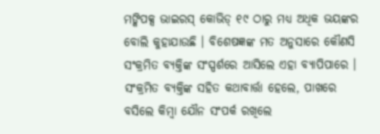ମଙ୍କିପକ୍ସ ଭାଇରସ୍ କୋଭିଡ୍ ୧୯ ଠାରୁ ମଧ୍ୟ ଅଧିକ ଭୟଙ୍କର ବୋଲି କୁହାଯାଉଛି । ବିଶେଷଜ୍ଞଙ୍କ ମତ ଅନୁସାରେ କୌଣସି ସଂକ୍ରମିତ ବ୍ୟକ୍ତିଙ୍କ ସଂସ୍ପର୍ଶରେ ଆସିଲେ ଏହା ବ୍ୟାପିପାରେ । ସଂକ୍ରମିତ ବ୍ୟକ୍ତିଙ୍କ ସହିତ କଥାବାର୍ତ୍ତା ହେଲେ, ପାଖରେ ବସିଲେ କିମ୍ବା ଯୌନ ସଂପର୍କ ରଖିଲେ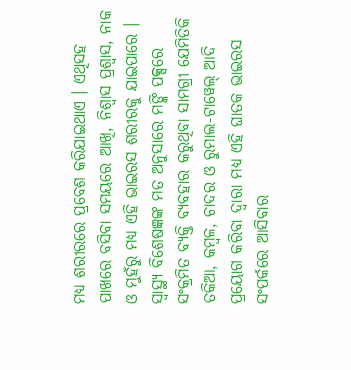ମଧ୍ୟ ଶରୀରରେ ପ୍ରବେଶ କରିଯାଇଥାଏ । ଏଥିସହ ପାଖରେ ବସିବା ସମୟରେ ଆଖି, ନିଶ୍ୱାସ ପ୍ରଶ୍ୱାସ, ନାକ ଓ ମୁହଁରୁ ମଧ୍ୟ ଏହି ଭାଇରସ ଶରୀରକୁ ଯାଇପାରେ ।
ସ୍ୱାସ୍ଥ୍ୟ ବିଶେଷଜ୍ଞଙ୍କ ମତ ଅନୁସାରେ ମଙ୍କି ପକ୍ସରେ ସଂକ୍ରମିତ ବ୍ୟକ୍ତି ବ୍ୟବହାର କରୁଥିବା ସାମଗ୍ରୀ ଯେମିତିକି ତକିଆ, କମ୍ବଳ, ଚାଦର ଓ ରୁମାଲ-ଟାୱେଲ୍ ଆଦି ପ୍ରୟୋଗ କରିବା ଦ୍ୱାରା ମଧ୍ୟ ଏହି ଘାତକ ଭାଇରସ ସଂପର୍କରେ ଆସିବାର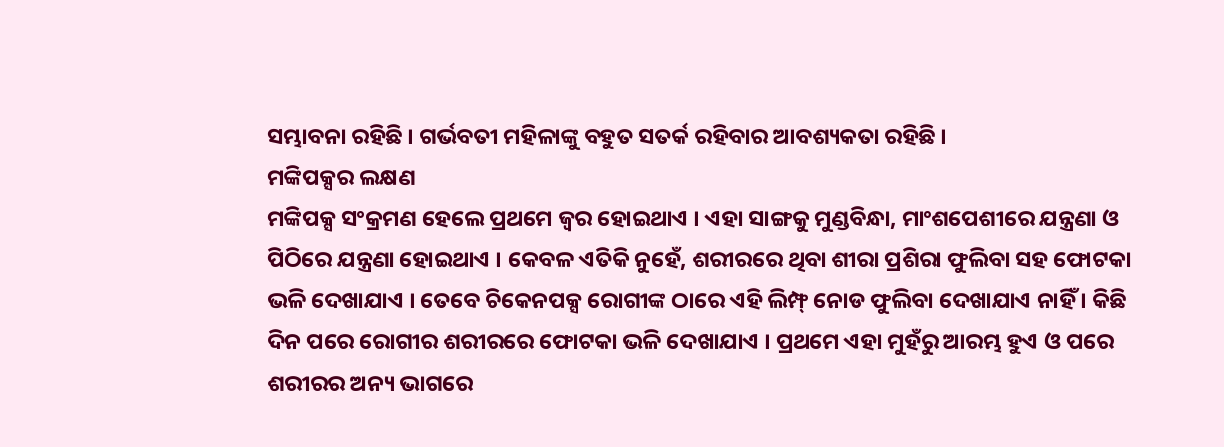ସମ୍ଭାବନା ରହିଛି । ଗର୍ଭବତୀ ମହିଳାଙ୍କୁ ବହୁତ ସତର୍କ ରହିବାର ଆବଶ୍ୟକତା ରହିଛି ।
ମଙ୍କିପକ୍ସର ଲକ୍ଷଣ
ମଙ୍କିପକ୍ସ ସଂକ୍ରମଣ ହେଲେ ପ୍ରଥମେ ଜ୍ୱର ହୋଇଥାଏ । ଏହା ସାଙ୍ଗକୁ ମୁଣ୍ଡବିନ୍ଧା, ମାଂଶପେଶୀରେ ଯନ୍ତ୍ରଣା ଓ ପିଠିରେ ଯନ୍ତ୍ରଣା ହୋଇଥାଏ । କେବଳ ଏତିକି ନୁହେଁ, ଶରୀରରେ ଥିବା ଶୀରା ପ୍ରଶିରା ଫୁଲିବା ସହ ଫୋଟକା ଭଳି ଦେଖାଯାଏ । ତେବେ ଚିକେନପକ୍ସ ରୋଗୀଙ୍କ ଠାରେ ଏହି ଲିମ୍ଫ୍ ନୋଡ ଫୁଲିବା ଦେଖାଯାଏ ନାହିଁ । କିଛି ଦିନ ପରେ ରୋଗୀର ଶରୀରରେ ଫୋଟକା ଭଳି ଦେଖାଯାଏ । ପ୍ରଥମେ ଏହା ମୁହଁରୁ ଆରମ୍ଭ ହୁଏ ଓ ପରେ ଶରୀରର ଅନ୍ୟ ଭାଗରେ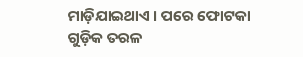ମାଡ଼ିଯାଇଥାଏ । ପରେ ଫୋଟକା ଗୁଡ଼ିକ ତରଳ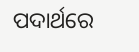ପଦାର୍ଥରେ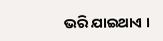ଭରି ଯାଇଥାଏ ।